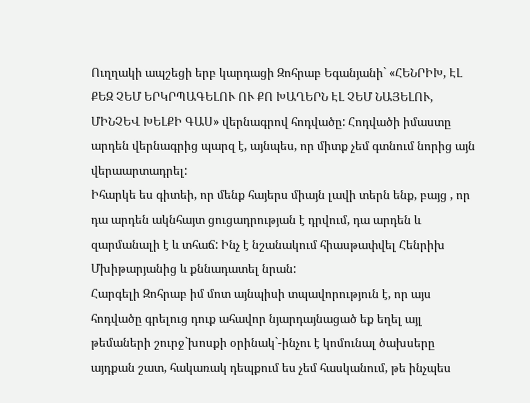Ուղղակի ապշեցի երբ կարդացի Զոհրաբ Եգանյանի` «ՀԵՆՐԻԽ, ԷԼ ՔԵԶ ՉԵՄ ԵՐԿՐՊԱԳԵԼՈՒ ՈՒ ՔՈ ԽԱՂԵՐՆ ԷԼ ՉԵՄ ՆԱՅԵԼՈՒ, ՄԻՆՉԵՎ ԽԵԼՔԻ ԳԱՍ» վերնագրով հոդվածը: Հոդվածի իմաստը արդեն վերնագրից պարզ է, այնպես, որ միտք չեմ գտնում նորից այն վերաարտադրել:
Իհարկե ես գիտեի, որ մենք հայերս միայն լավի տերն ենք, բայց , որ դա արդեն ակնհայտ ցուցադրության է դրվում, դա արդեն և զարմանալի է և տհաճ: Ինչ է նշանակում հիասթափվել Հենրիխ Մխիթարյանից և քննադատել նրան:
Հարգելի Զոհրաբ իմ մոտ այնպիսի տպավորություն է, որ այս հոդվածը գրելուց դուք ահավոր նյարդայնացած եք եղել այլ թեմաների շուրջ`խոսքի օրինակ`-ինչու է կոմունալ ծախսերը այդքան շատ, հակառակ դեպքում ես չեմ հասկանում, թե ինչպես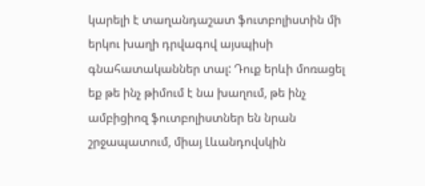կարելի է տաղանդաշատ ֆուտբոլիստին մի երկու խաղի դրվագով այսպիսի գնահատականներ տալ: Դուք երևի մոռացել եք թե ինչ թիմում է նա խաղում, թե ինչ ամբիցիոզ ֆուտբոլիստներ են նրան շրջապատում, միայ Լևանդովսկին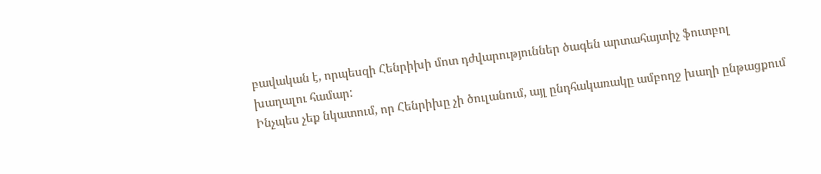բավական է, որպեսզի Հենրիխի մոտ դժվարություններ ծագեն արտահայտիչ ֆուտբոլ խաղալու համար:
Ինչպես չեք նկատում, որ Հենրիխը չի ծուլանում, այլ ընդհակառակը ամբողջ խաղի ընթացքում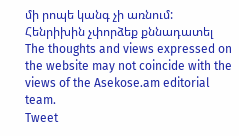մի րոպե կանգ չի առնում:
Հենրիխին չփորձեք քննադատել
The thoughts and views expressed on the website may not coincide with the views of the Asekose.am editorial team.
Tweet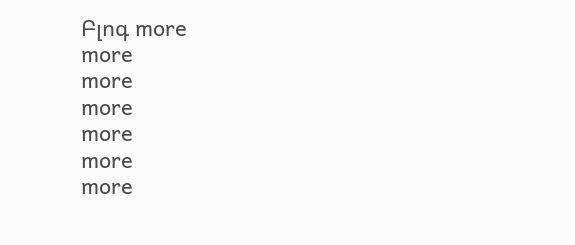Բլոգ more
more
more
more
more
more
more